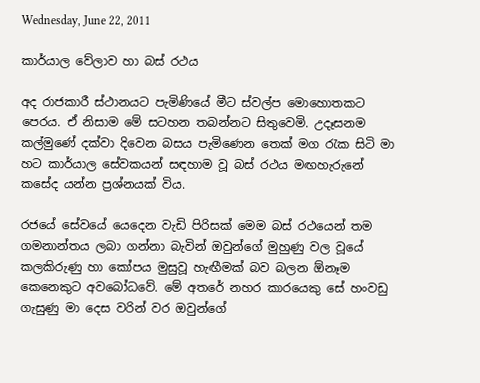Wednesday, June 22, 2011

කාර්යාල වේලාව හා බස් රථය

අද රාජකාරී ස්ථානයට පැමිණියේ මීට ස්වල්ප මොහොතකට පෙරය. ඒ නිසාම මේ සටහන තබන්නට සිතුවෙමි. උදෑසනම කල්මුණේ දක්වා දිවෙන බසය පැමිණෙන තෙක් මග රැක සිටි මා හට කාර්යාල සේවකයන් සඳහාම වූ බස් රථය මඟහැරුනේ කසේද යන්න ප්‍රශ්නයක් විය.

රජයේ සේවයේ යෙදෙන වැඩි පිරිසක් මෙම බස් රථයෙන් තම ගමනාන්තය ලබා ගන්නා බැවින් ඔවුන්ගේ මුහුණු වල වූයේ කලකිරුණු හා කෝපය මුසුවූ හැඟීමක් බව බලන ඕනෑම කෙනෙකුට අවබෝධවේ. මේ අතරේ නහර කාරයෙකු සේ හංවඩු ගැසුණු මා දෙස වරින් වර ඔවුන්ගේ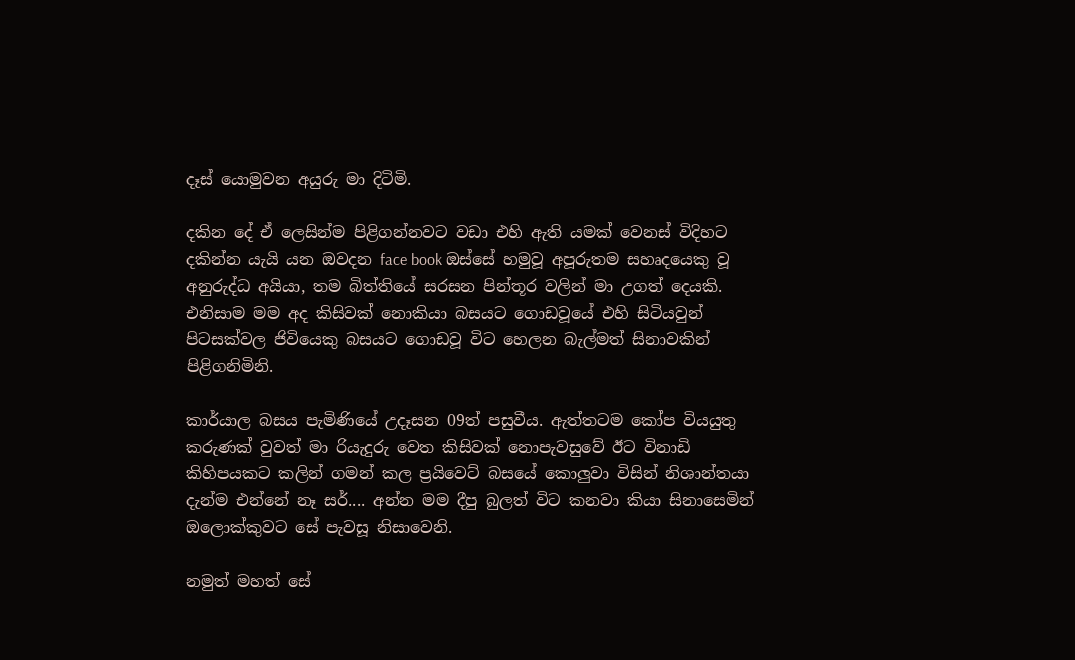දෑස් යොමුවන අයුරු මා දිටිමි.

දකින දේ ඒ ලෙසින්ම පිළිගන්නවට වඩා එහි ඇති යමක් වෙනස් විදිහට දකින්න යැයි යන ඔවදන face book ඔස්සේ හමුවූ අපූරුතම සහෘදයෙකු වූ අනුරුද්ධ අයියා, තම බිත්තියේ සරසන පින්තූර වලින් මා උගත් දෙයකි. එනිසාම මම අද කිසිවක් නොකියා බසයට ගොඩවූයේ එහි සිටියවුන් පිටසක්වල ජිවියෙකු බසයට ගොඩවූ විට හෙලන බැල්මත් සිනාවකින් පිළිගනිමිනි.

කාර්යාල බසය පැමිණියේ උදෑසන 09ත් පසුවීය. ඇත්තටම කෝප වියයුතු කරුණක් වුවත් මා රියැදුරු වෙත කිසිවක් නොපැවසුවේ ඊට විනාඩි කිහිපයකට කලින් ගමන් කල ප්‍රයිවෙට් බස‍යේ කොලුවා විසින් නිශාන්තයා දැන්ම එන්නේ නෑ සර්.... අන්න මම දීපු බුලත් විට කනවා කියා සිනාසෙමින් ඔලොක්කුවට සේ පැවසූ නිසාවෙනි.

නමුත් මහත් සේ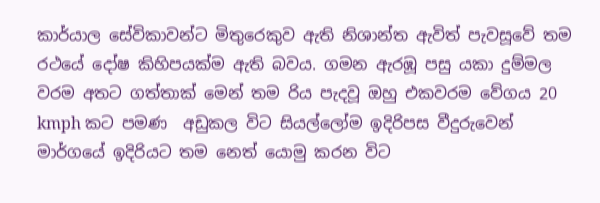කාර්යාල සේවිකාවන්ට මිතුරෙකුව ඇති නිශාන්ත ඇවිත් පැවසූවේ තම රථයේ දෝෂ කිහිපයක්ම ඇති බවය. ගමන ඇරඹූ පසු යකා දුම්මල වරම අතට ගත්තාක් මෙන් තම රිය පැදවූ ඔහු එකවරම වේගය 20 kmph කට පමණ  අඩුකල විට සියල්ලෝම ඉදිරිපස වීදුරුවෙන් මාර්ගයේ ඉදිරියට තම නෙත් යොමු කරන විට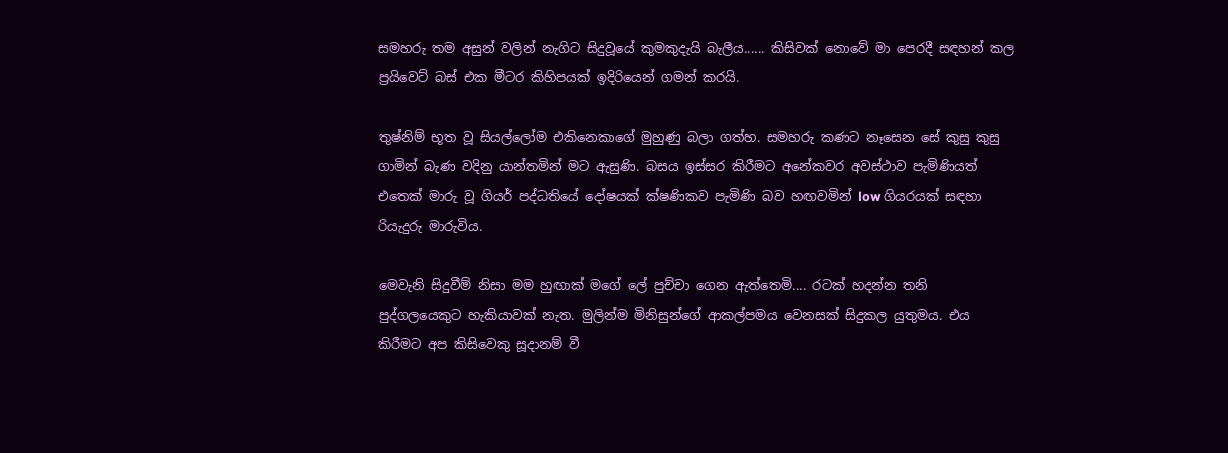සමහරු තම අසුන් වලින් නැගිට සිදුවූයේ කුමකුදැයි බැලීය...... කිසිවක් නොවේ මා පෙරදී සඳහන් කල ප්‍රයිවෙට් බස් එක මීටර කිහිපයක් ඉදිරියෙන් ගමන් කරයි.

තුෂ්නිම් භූත වූ සියල්ලෝම එකිනෙකාගේ මුහුණු බලා ගත්හ. සමහරු කණට නෑසෙන සේ කුසු කුසු ගාමින් බැණ වදිනු යාන්තමින් මට ඇසුණි. බසය ඉස්සර කිරීමට අනේකවර අවස්ථාව පැමිණියත් එතෙක් මාරු වූ ගියර් පද්ධතියේ දෝෂයක් ක්ෂණිකව පැමිණි බව හඟවමින් low ගියරයක් සඳහා රියැදුරු මාරුවිය.

මෙවැනි සිදුවීම් නිසා මම හුඟාක් මගේ ලේ පුච්චා ගෙන ඇත්තෙමි.... රටක් හදන්න තනි පුද්ගලයෙකුට හැකියාවක් නැත. මුලින්ම මිනිසුන්ගේ ආකල්පමය වෙනසක් සිදුකල යුතුමය. එය කිරීමට අප කිසිවෙකු සූදානම් වී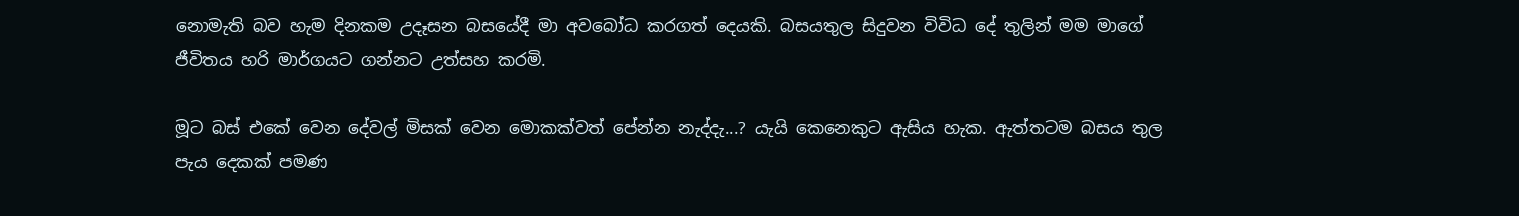නොමැති බව හැම දිනකම උදෑසන බසයේදී මා අවබෝධ කරගත් දෙයකි. බසයතුල සිදුවන විවිධ දේ තුලින් මම මාගේ ජීවිතය හරි මාර්ගයට ගන්නට උත්සහ කරමි.

මූට බස් එකේ වෙන දේවල් මිසක් වෙන මොකක්වත් පේන්න නැද්දැ...? යැයි කෙනෙකුට ඇසිය හැක. ඇත්තටම බසය තුල පැය දෙකක් පමණ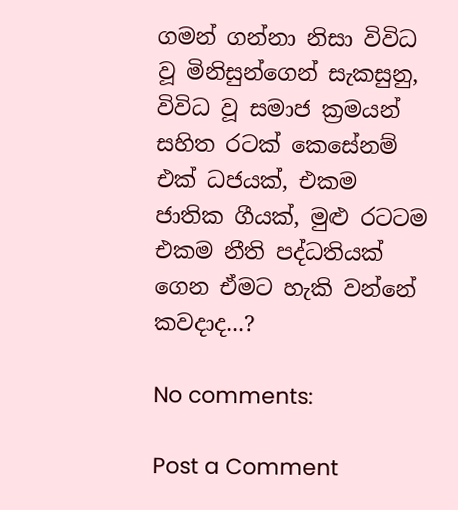ගමන් ගන්නා නිසා විවිධ වූ මිනිසුන්ගෙන් සැකසුනු, විවිධ වූ සමාජ ක්‍රමයන් සහිත රටක් කෙසේනම් එක් ධජයක්, එකම ජාතික ගීයක්, මුළු රටටම එකම නීති පද්ධතියක් ගෙන ඒමට හැකි වන්නේ කවදාද...?

No comments:

Post a Comment